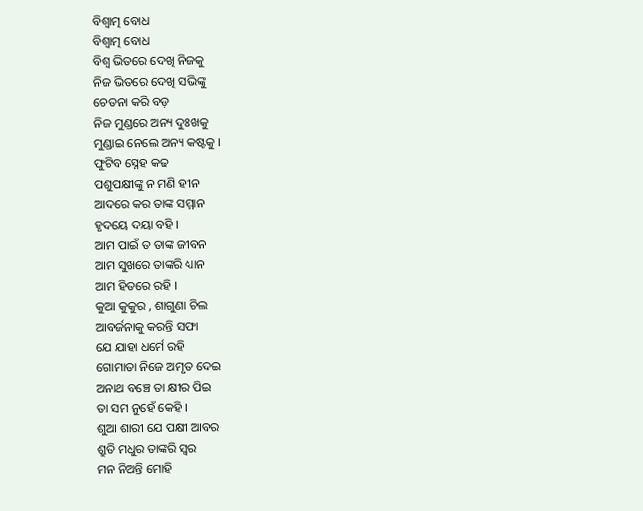ବିଶ୍ଵାତ୍ମ ବୋଧ
ବିଶ୍ଵାତ୍ମ ବୋଧ
ବିଶ୍ଵ ଭିତରେ ଦେଖି ନିଜକୁ
ନିଜ ଭିତରେ ଦେଖି ସଭିଙ୍କୁ
ଚେତନା କରି ବଡ଼
ନିଜ ମୁଣ୍ଡରେ ଅନ୍ୟ ଦୁଃଖକୁ
ମୁଣ୍ଡାଇ ନେଲେ ଅନ୍ୟ କଷ୍ଟକୁ ।
ଫୁଟିବ ସ୍ନେହ କଢ
ପଶୁପକ୍ଷୀଙ୍କୁ ନ ମଣି ହୀନ
ଆଦରେ କର ତାଙ୍କ ସମ୍ମାନ
ହୃଦୟେ ଦୟା ବହି ।
ଆମ ପାଇଁ ତ ତାଙ୍କ ଜୀବନ
ଆମ ସୁଖରେ ତାଙ୍କରି ଧ୍ୟାନ
ଆମ ହିତରେ ରହି ।
କୁଆ କୁକୁର , ଶାଗୁଣା ଚିଲ
ଆବର୍ଜନାକୁ କରନ୍ତି ସଫା
ଯେ ଯାହା ଧର୍ମେ ରହି
ଗୋମାତା ନିଜେ ଅମୃତ ଦେଇ
ଅନାଥ ବଞ୍ଚେ ତା କ୍ଷୀର ପିଇ
ତା ସମ ନୁହେଁ କେହି ।
ଶୁଆ ଶାରୀ ଯେ ପକ୍ଷୀ ଆବର
ଶ୍ରୁତି ମଧୁର ତାଙ୍କରି ସ୍ବର
ମନ ନିଅନ୍ତି ମୋହି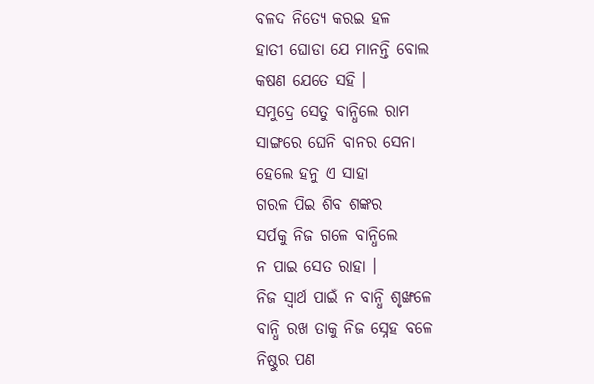ବଳଦ ନିତ୍ୟେ କରଇ ହଳ
ହାତୀ ଘୋଡା ଯେ ମାନନ୍ତି ବୋଲ
କଷଣ ଯେତେ ସହି ।
ସମୁଦ୍ରେ ସେତୁ ବାନ୍ଧିଲେ ରାମ
ସାଙ୍ଗରେ ଘେନି ବାନର ସେନା
ହେଲେ ହନୁ ଏ ସାହା
ଗରଳ ପିଇ ଶିବ ଶଙ୍କର
ସର୍ପକୁ ନିଜ ଗଳେ ବାନ୍ଧିଲେ
ନ ପାଇ ସେତ ରାହା ।
ନିଜ ସ୍ଵାର୍ଥ ପାଇଁ ନ ବାନ୍ଧି ଶୃଙ୍ଖଳେ
ବାନ୍ଧି ରଖ ତାକୁ ନିଜ ସ୍ନେହ ବଳେ
ନିଷ୍ଠୁର ପଣ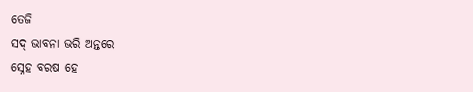ତେଜି
ସଦ୍ ଭାବନା ଭରି ଅନ୍ତରେ
ସ୍ନେହ ବରଷ ହେ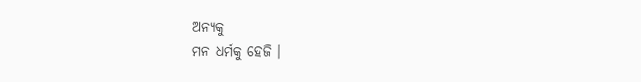ଅନ୍ୟକୁ
ମନ ଧର୍ମକୁ ହେଜି ।